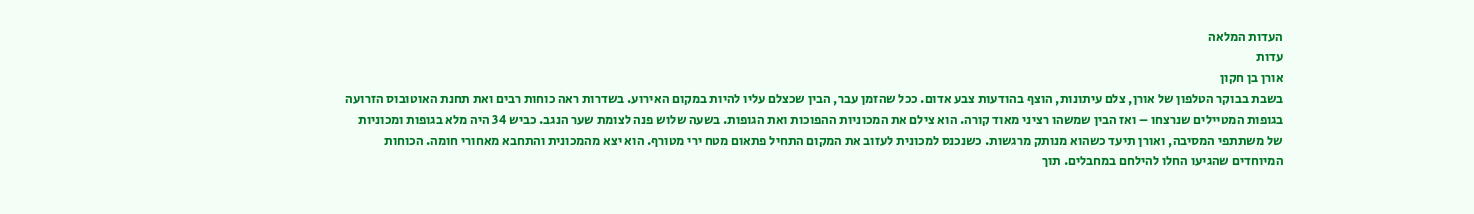העדות המלאה
עדות
אורן בן חקון
בשבת בבוקר הטלפון של אורן, צלם עיתונות, הוצף בהודעות צבע אדום. ככל שהזמן עבר, הבין שכצלם עליו להיות במקום האירוע. בשדרות ראה כוחות רבים ואת תחנת האוטובוס הזרועה בגופות המטיילים שנרצחו – ואז הבין שמשהו רציני מאוד קורה. הוא צילם את המכוניות ההפוכות ואת הגופות. בשעה שלוש פנה לצומת שער הנגב. כביש 34 היה מלא בגופות ומכוניות של משתתפי המסיבה, ואורן תיעד כשהוא מנותק מרגשות. כשנכנס למכונית לעזוב את המקום התחיל פתאום מטח ירי מטורף. הוא יצא מהמכונית והתחבא מאחורי חומה. הכוחות המיוחדים שהגיעו החלו להילחם במחבלים. תוך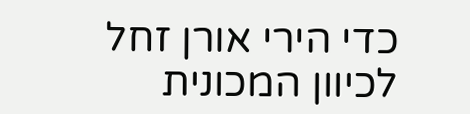כדי הירי אורן זחל לכיוון המכונית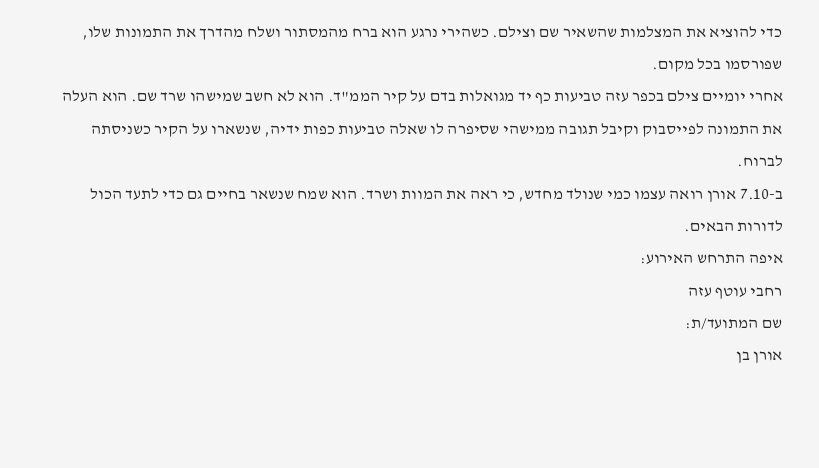כדי להוציא את המצלמות שהשאיר שם וצילם. כשהירי נרגע הוא ברח מהמסתור ושלח מהדרך את התמונות שלו, שפורסמו בכל מקום.
אחרי יומיים צילם בכפר עזה טביעות כף יד מגואלות בדם על קיר הממ"ד. הוא לא חשב שמישהו שרד שם. הוא העלה את התמונה לפייסבוק וקיבל תגובה ממישהי שסיפרה לו שאלה טביעות כפות ידיה, שנשארו על הקיר כשניסתה לברוח.
ב-7.10 אורן רואה עצמו כמי שנולד מחדש, כי ראה את המוות ושרד. הוא שמח שנשאר בחיים גם כדי לתעד הכול לדורות הבאים.
איפה התרחש האירוע:
רחבי עוטף עזה
שם המתועד/ת:
אורן בן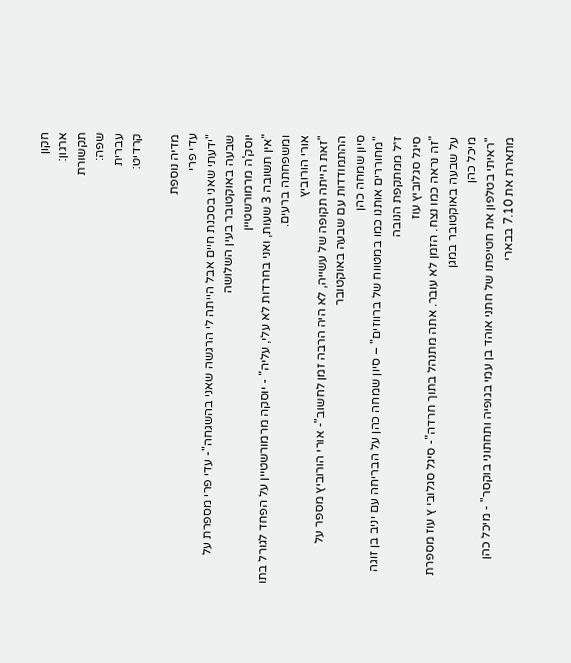חקון
ארגון:
תקשורת
שפה:
עברית
קרדיט:

מדיה נוספת
עדי פרי
"ידעתי שאני בסכנת חיים אבל הייתה לי הרגשה שאני בהשגחה"- עדי פרי מספרת על שבעה באוקטובר בעין השלושה
יוסק'ה מרמורשטיין
"אין תשובה 3 שעות, ואני בחרדות לא עלי, עליה" - יוסקה מרמורשטיין על הפחד לגורל בתו ומשפחתה ברעים.
אורי הורוביץ
"זאת הייתה תקופה של עשייה, לא היה הרבה זמן לחשוב"- אורי הורוביץ מספר על ההתמודדות עם שבעה באוקטובר
סיון שמחה כהן
"מחוררים אותנו כמו במטווח של ברווזים" – סיון שמחה כהן על הבריחה עם יניב בן זוגה ז״ל ממתקפת הנובה
סיגל סגלוביץ עוז
"זה נראה כמו נצח. הזמן לא עובר. אתה מתנהל בתוך חרדה"- סיגל סגלובי ץ עוז מספרת על שבעה באוקטובר במגן
מיכל כהן
"ראיתי בטלפון את חטיפתו של חתני אוהד בן עמי בגופיה ותחתוני בוקסר" - מיכל כהן מתארת את 7.10 בבארי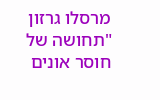מרסלו גרזון
"תחושה של חוסר אונים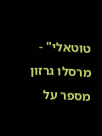טוטאלי" - מרסלו גרזון מספר על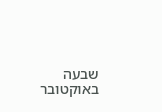שבעה באוקטובר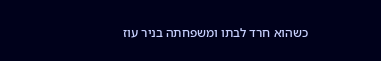כשהוא חרד לבתו ומשפחתה בניר עוז